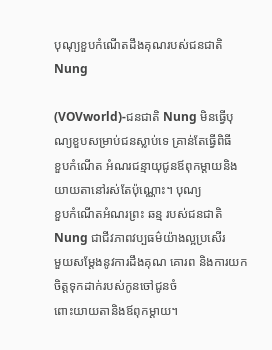បុណុ្យខួបកំណើតដឹងគុណរបស់ជនជាតិ Nung

(VOVworld)-ជនជាតិ Nung មិនធ្វើបុណ្យខួបសម្រាប់ជនស្លាប់ទេ គ្រាន់តែធ្វើពិធី
ខួបកំណើត អំណរជន្មាយុជូនឪពុកម្តាយនិងយាយតានៅរស់តែប៉ុណ្ណោះ។ បុណ្យ
ខួបកំណើតអំណរព្រះ ឆន្ម របស់ជនជាតិ Nung ជាជីវភាពវប្បធម៌យ៉ាងល្អប្រសើរ
មួយសម្តែងនូវការដឹងគុណ គោរព និងការយកចិត្តទុកដាក់របស់កូនចៅជូនចំ
ពោះយាយតានិងឪពុកម្តាយ។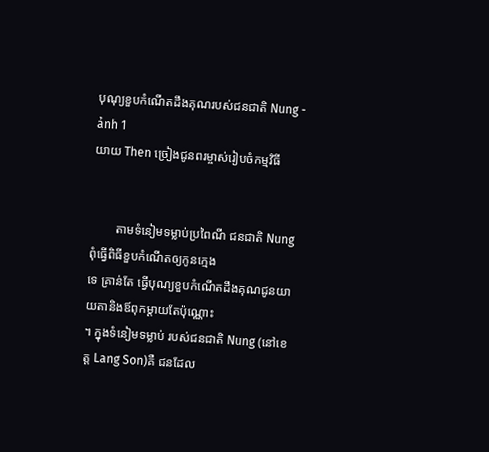បុណុ្យខួបកំណើតដឹងគុណរបស់ជនជាតិ Nung - ảnh 1
យាយ Then ច្រៀងជូនពរម្ចាស់រៀបចំកម្មវិធី


        តាមទំនៀមទម្លាប់ប្រពៃណី ជនជាតិ Nung ពុំធ្វើពិធីខួបកំណើតឲ្យកូនក្មេង
ទេ គ្រាន់តែ ធ្វើបុណ្យខួបកំណើតដឹងគុណជូនយាយតានិងឪពុកម្តាយតែប៉ុណ្ណោះ
។ ក្នុងទំនៀមទម្លាប់ របស់ជនជាតិ Nung (នៅខេត្ត Lang Son)គឺ ជនដែល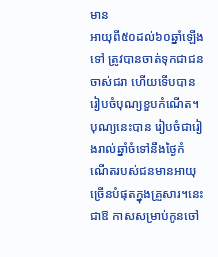មាន
អាយុពី៥០ដល់៦០ឆ្នាំឡើងទៅ ត្រូវបានចាត់ទុកជាជនចាស់ជរា ហើយទើបបាន
រៀបចំបុណ្យខួបកំណើត។ បុណ្យនេះបាន រៀបចំជារៀងរាល់ឆ្នាំចំទៅនឹងថ្ងៃកំ
ណើតរបស់ជនមានអាយុច្រើនបំផុតក្នុងគ្រួសារ។នេះជាឱ កាសសម្រាប់កូនចៅ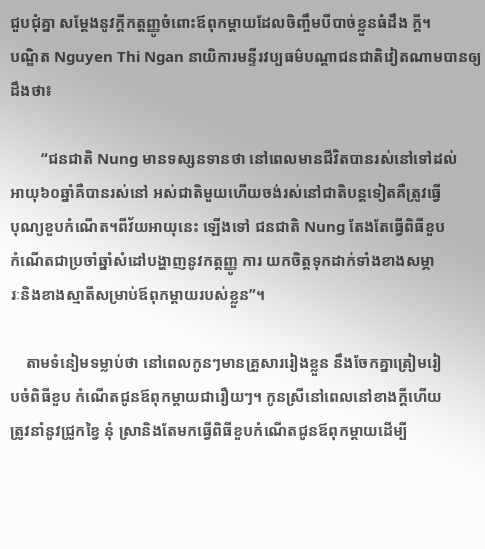ជួបជុំគ្នា សម្តែងនូវក្តីកត្តញ្ញូចំពោះឪពុកម្តាយដែលចិញ្ចឹមបីបាច់ខ្លួនធំដឹង ក្តី។
បណ្ឌិត Nguyen Thi Ngan នាយិការមន្ទីរវប្បធម៌បណ្តាជនជាតិវៀតណាមបានឲ្យ
ដឹងថា៖

        “ជនជាតិ Nung មានទស្សនទានថា នៅពេលមានជីវិតបានរស់នៅទៅដល់
អាយុ៦០ឆ្នាំគឺបានរស់នៅ អស់ជាតិមួយហើយចង់រស់នៅជាតិបន្តទៀតគឺត្រូវធ្វើ
បុណ្យខួបកំណើត។ពីវ័យអាយុនេះ ឡើងទៅ ជនជាតិ Nung តែងតែធ្វើពិធីខួប
កំណើតជាប្រចាំឆ្នាំសំដៅបង្ហាញនូវកត្តញ្ញូ ការ យកចិត្តទុកដាក់ទាំងខាងសម្ភា
រៈនិងខាងស្មាតីសម្រាប់ឪពុកម្តាយរបស់ខ្លួន”។

    តាមទំនៀមទម្លាប់ថា នៅពេលកូនៗមានគ្រួសាររៀងខ្លួន នឹងចែកគ្នាត្រៀមរៀ
បចំពិធីខួប កំណើតជូនឪពុកម្តាយជារឿយៗ។ កូនស្រីនៅពេលនៅខាងក្តីហើយ
ត្រូវនាំនូវជ្រូកខ្វៃ នុំ ស្រានិងតែមកធ្វើពិធីខួបកំណើតជូនឪពុកម្តាយដើម្បី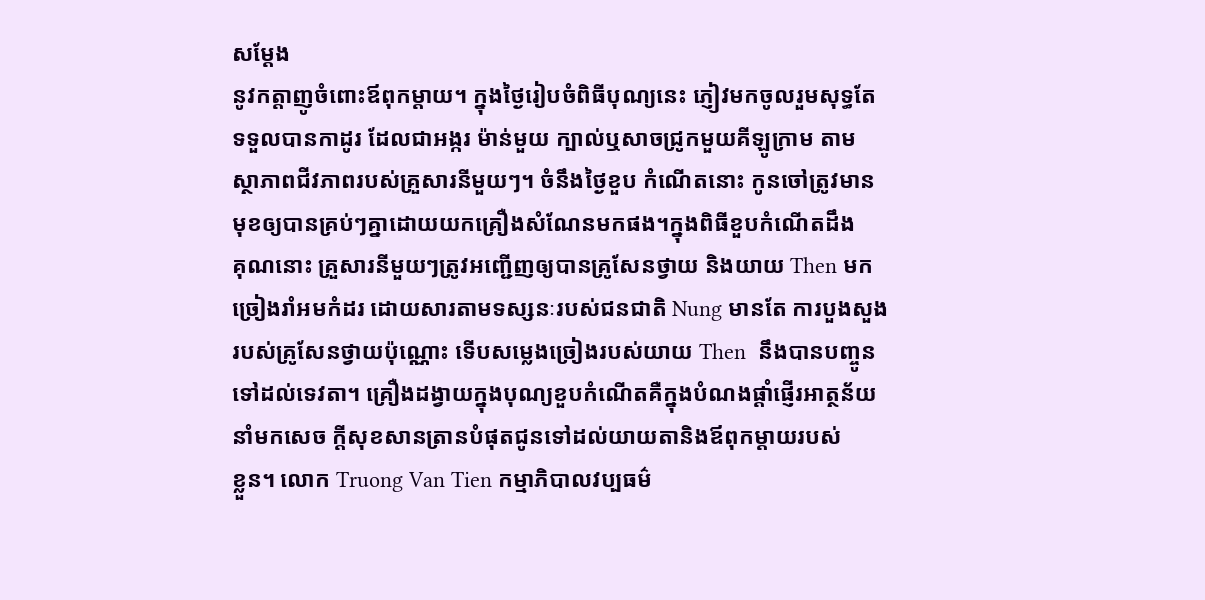សម្តែង
នូវកត្តាញូចំពោះឪពុកម្តាយ។ ក្នុងថ្ងៃរៀបចំពិធីបុណ្យនេះ ភ្ញៀវមកចូលរួមសុទ្ធតែ
ទទួលបានកាដូរ ដែលជាអង្ករ ម៉ាន់មួយ ក្បាល់ឬសាចជ្រូកមួយគីឡូក្រាម តាម
ស្ថាភាពជីវភាពរបស់គ្រួសារនីមួយៗ។ ចំនឹងថ្ងៃខួប កំណើតនោះ កូនចៅត្រូវមាន
មុខឲ្យបានគ្រប់ៗគ្នាដោយយកគ្រឿងសំណែនមកផង។ក្នុងពិធីខួបកំណើតដឹង
គុណនោះ គ្រួសារនីមួយៗត្រូវអញ្ជើញឲ្យបានគ្រូសែនថ្វាយ និងយាយ Then មក
ច្រៀងរាំអមកំដរ ដោយសារតាមទស្សនៈរបស់ជនជាតិ Nung មានតែ ការបួងសួង
របស់គ្រូសែនថ្វាយប៉ុណ្ណោះ ទើបសម្លេងច្រៀងរបស់យាយ Then  នឹងបានបញ្ចូន
ទៅដល់ទេវតា។ គ្រឿងដង្វាយក្នុងបុណ្យខួបកំណើតគឺក្នុងបំណងផ្តាំផ្ញើរអាត្ថន័យ
នាំមកសេច ក្តីសុខសានត្រានបំផុតជូនទៅដល់យាយតានិងឪពុកម្តាយរបស់
ខ្លួន។ លោក Truong Van Tien កម្មាភិបាលវប្បធម៌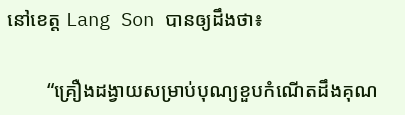នៅខេត្ត Lang Son បានឲ្យដឹងថា៖

        “គ្រឿងដង្វាយសម្រាប់បុណ្យខួបកំណើតដឹងគុណ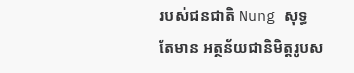របស់ជនជាតិ Nung សុទ្ធ
តែមាន អត្ថន័យជានិមិត្តរូបស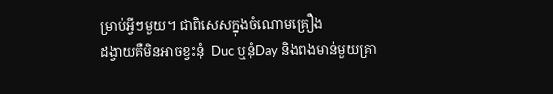ម្រាប់អ្វីៗមួយ។ ជាពិសេសក្នុងចំណោមគ្រឿង
ដង្វាយគឺមិនអាចខ្វះនុំ  Duc ឬនុំDay និងពងមាន់មួយគ្រា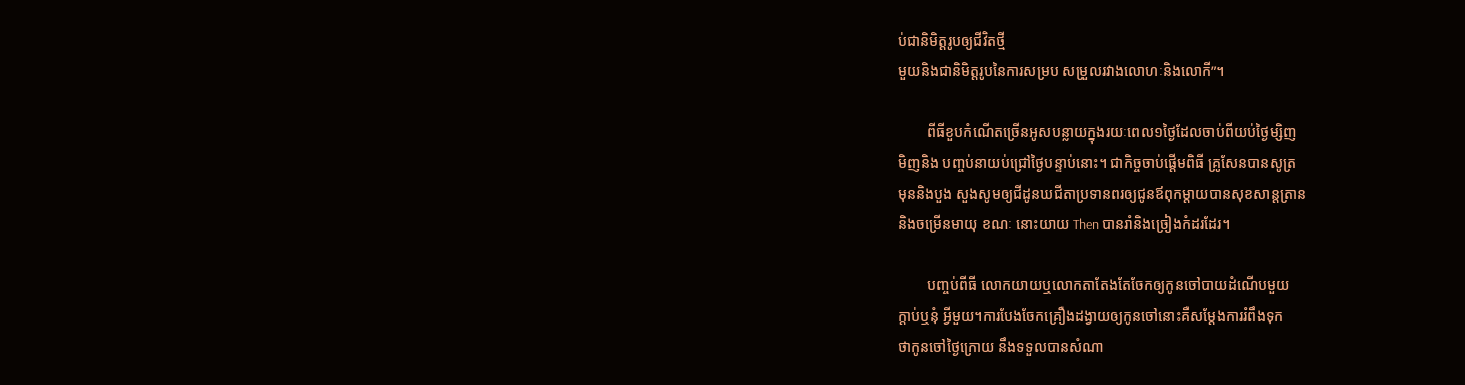ប់ជានិមិត្តរូបឲ្យជីវិតថ្មី
មួយនិងជានិមិត្តរូបនៃការសម្រប សម្រួលរវាងលោហៈនិងលោកី”។

        ពីធីខួបកំណើតច្រើនអូសបន្លាយក្នុងរយៈពេល១ថ្ងៃដែលចាប់ពីយប់ថ្ងៃម្សិញ
មិញនិង បញ្ចប់នាយប់ជ្រៅថ្ងៃបន្ទាប់នោះ។ ជាកិច្ចចាប់ផ្តើមពិធី គ្រូសែនបានសូត្រ
មុននិងបួង សួងសូមឲ្យជីដូនឃជីតាប្រទានពរឲ្យជូនឪពុកម្តាយបានសុខសាន្តត្រាន
និងចម្រើនមាយុ ខណៈ នោះយាយ Then បានរាំនិងច្រៀងកំដរដែរ។

        បញ្ចប់ពីធី លោកយាយឬលោកតាតែងតែចែកឲ្យកូនចៅបាយដំណើបមួយ
ក្តាប់ឬនុំ អ្វីមួយ។ការបែងចែកគ្រឿងដង្វាយឲ្យកូនចៅនោះគឺសម្តែងការរំពឹងទុក
ថាកូនចៅថ្ងៃក្រោយ នឹងទទួលបានសំណា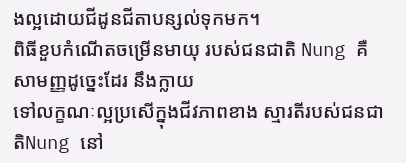ងល្អដោយជីដូនជីតាបន្សល់ទុកមក។
ពិធីខួបកំណើតចម្រើនមាយុ របស់ជនជាតិ Nung គឺសាមញ្ញដូច្នេះដែរ នឹងក្លាយ
ទៅលក្ខណៈល្អប្រសើក្នុងជីវភាពខាង ស្មារតីរបស់ជនជាតិNung នៅ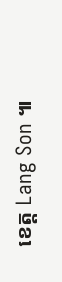ខេត្ត Lang Son ៕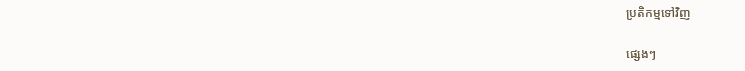ប្រតិកម្មទៅវិញ

ផ្សេងៗ